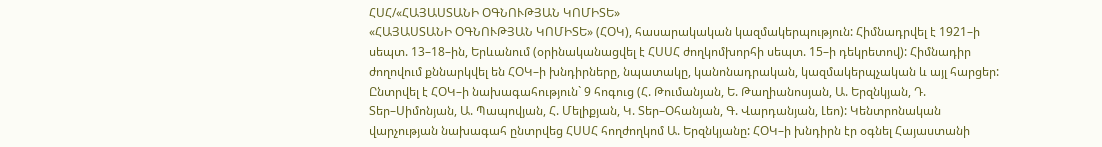ՀՍՀ/«ՀԱՅԱՍՏԱՆԻ ՕԳՆՈՒԹՅԱՆ ԿՈՄԻՏԵ»
«ՀԱՅԱՍՏԱՆԻ ՕԳՆՈՒԹՅԱՆ ԿՈՄԻՏԵ» (ՀՕԿ), հասարակական կազմակերպություն: Հիմնադրվել է 1921–ի սեպտ. 13–18–ին, Երևանում (օրինականացվել է ՀՍՍՀ ժողկոմխորհի սեպտ. 15–ի դեկրետով): Հիմնադիր ժողովում քննարկվել են ՀՕԿ–ի խնդիրները, նպատակը, կանոնադրական, կազմակերպչական և այլ հարցեր: Ընտրվել է ՀՕԿ–ի նախագահություն` 9 հոգուց (Հ. Թումանյան, Ե. Թաղիանոսյան, Ա. Երզնկյան, Դ. Տեր–Սիմոնյան, Ա. Պապովյան, Հ. Մելիքյան, Կ. Տեր–Օհանյան, Գ. Վարդանյան, Լեո): Կենտրոնական վարչության նախագահ ընտրվեց ՀՍՍՀ հողժողկոմ Ա. Երզնկյանը: ՀՕԿ–ի խնդիրն էր օգնել Հայաստանի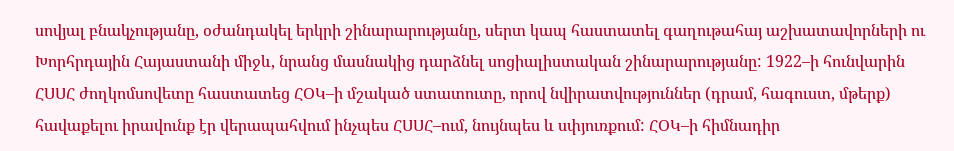սովյալ բնակչությանը, օժանդակել երկրի շինարարությանը, սերտ կապ հաստատել գաղութահայ աշխատավորների ու Խորհրդային Հայաստանի միջև, նրանց մասնակից դարձնել սոցիալիստական շինարարությանը: 1922–ի հունվարին ՀՍՍՀ ժողկոմսովետը հաստատեց ՀՕԿ–ի մշակած ստատուտը, որով նվիրատվություններ (դրամ, հագուստ, մթերք) հավաքելու իրավունք էր վերապահվում ինչպես ՀՍՍՀ–ում, նույնպես և սփյուռքում: ՀՕԿ–ի հիմնադիր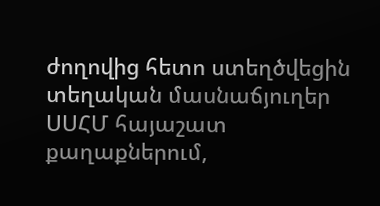ժողովից հետո ստեղծվեցին տեղական մասնաճյուղեր ՍՍՀՄ հայաշատ քաղաքներում,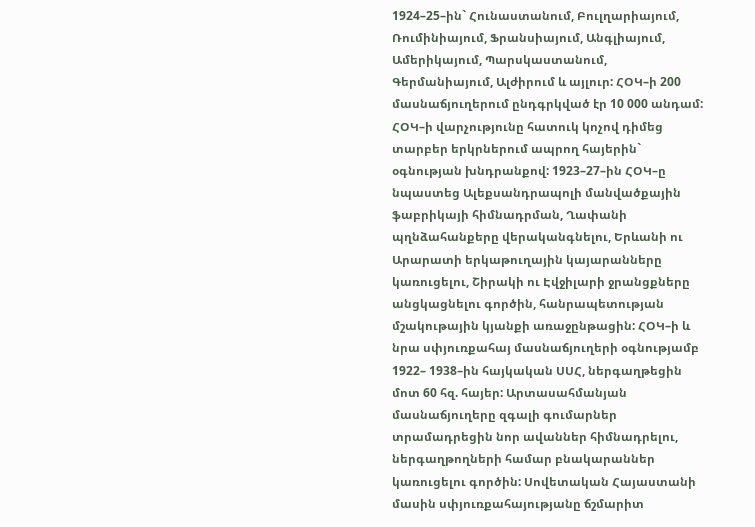1924–25–ին` Հունաստանում, Բուլղարիայում, Ռումինիայում, Ֆրանսիայում, Անգլիայում, Ամերիկայում, Պարսկաստանում, Գերմանիայում, Ալժիրում և այլուր: ՀՕԿ–ի 200 մասնաճյուղերում ընդգրկված էր 10 000 անդամ: ՀՕԿ–ի վարչությունը հատուկ կոչով դիմեց տարբեր երկրներում ապրող հայերին` օգնության խնդրանքով: 1923–27–ին ՀՕԿ–ը նպաստեց Ալեքսանդրապոլի մանվածքային ֆաբրիկայի հիմնադրման, Ղափանի պղնձահանքերը վերականգնելու, Երևանի ու Արարատի երկաթուղային կայարանները կառուցելու, Շիրակի ու Էվջիլարի ջրանցքները անցկացնելու գործին, հանրապետության մշակութային կյանքի առաջընթացին: ՀՕԿ–ի և նրա սփյուռքահայ մասնաճյուղերի օգնությամբ 1922– 1938–ին հայկական ՍՍՀ, ներգաղթեցին մոտ 60 հզ. հայեր: Արտասահմանյան մասնաճյուղերը զգալի գումարներ տրամադրեցին նոր ավաններ հիմնադրելու, ներգաղթողների համար բնակարաններ կառուցելու գործին: Սովետական Հայաստանի մասին սփյուռքահայությանը ճշմարիտ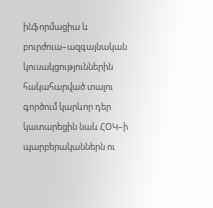ինֆորմացիա և բուրժուա–ազգայնական կուսակցություններին հակահարված տալու գործում կարևոր դեր կատարեցին նաև ՀՕԿ–ի պարբերականներն ու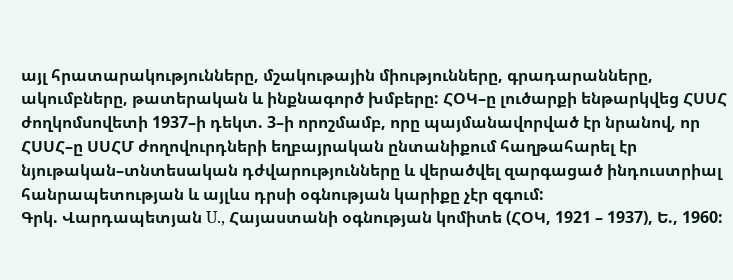այլ հրատարակությունները, մշակութային միությունները, գրադարանները, ակումբները, թատերական և ինքնագործ խմբերը: ՀՕԿ–ը լուծարքի ենթարկվեց ՀՍՍՀ ժողկոմսովետի 1937–ի դեկտ. 3–ի որոշմամբ, որը պայմանավորված էր նրանով, որ ՀՍՍՀ–ը ՍՍՀՄ ժողովուրդների եղբայրական ընտանիքում հաղթահարել էր նյութական–տնտեսական դժվարությունները և վերածվել զարգացած ինդուստրիալ հանրապետության և այլևս դրսի օգնության կարիքը չէր զգում:
Գրկ. Վարդապետյան U., Հայաստանի օգնության կոմիտե (ՀՕԿ, 1921 – 1937), Ե., 1960: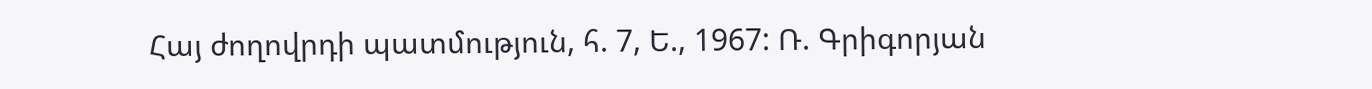Հայ ժողովրդի պատմություն, հ. 7, Ե., 1967: Ռ. Գրիգորյան